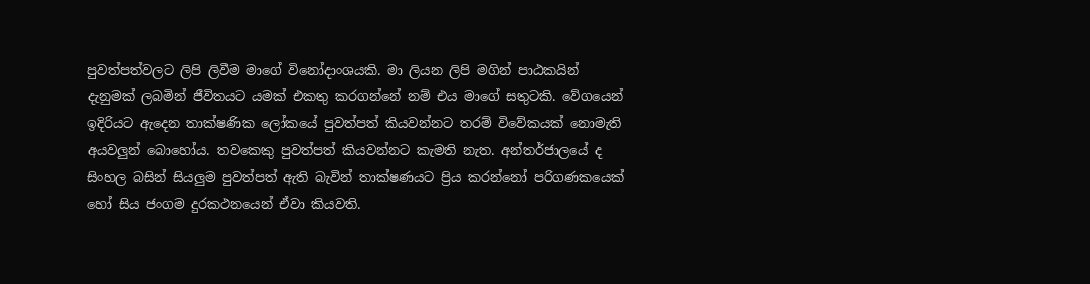පුවත්පත්වලට ලිපි ලිවීම මාගේ විනෝදාංශයකි. මා ලියන ලිපි මගින් පාඨකයින් දැනුමක් ලබමින් ජීවිතයට යමක් එකතු කරගන්නේ නම් එය මාගේ සතුටකි. වේගයෙන් ඉදිරියට ඇදෙන තාක්ෂණික ලෝකයේ පුවත්පත් කියවන්නට තරම් විවේකයක් නොමැති අයවලුන් බොහෝය. තවකෙකු පුවත්පත් කියවන්නට කැමති නැත. අන්තර්ජාලයේ ද සිංහල බසින් සියලුම පුවත්පත් ඇති බැවින් තාක්ෂණයට ප්‍රිය කරන්නෝ පරිගණකයෙක් හෝ සිය ජංගම දුරකථනයෙන් ඒවා කියවති.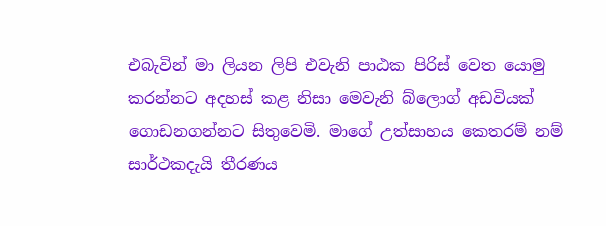එබැවින් මා ලියන ලිපි එවැනි පාඨක පිරිස් වෙත යොමු කරන්නට අදහස් කළ නිසා මෙවැනි බ්ලොග් අඩවියක් ගොඩනගන්නට සිතුවෙමි. මාගේ උත්සාහය කෙතරම් නම් සාර්ථකදැයි තීරණය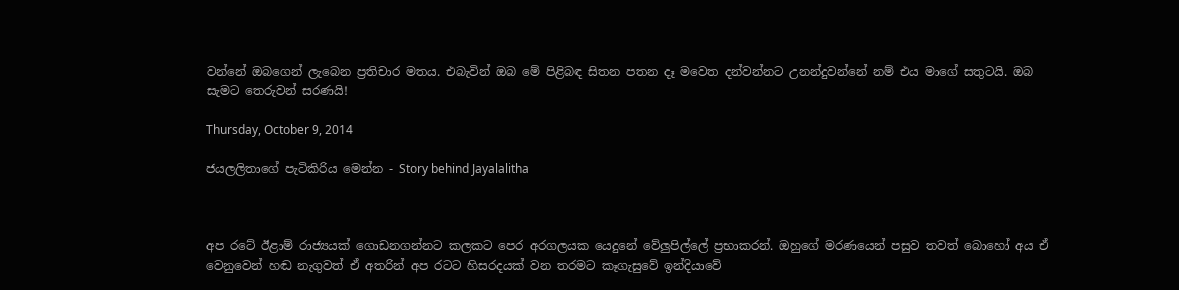වන්නේ ඔබගෙන් ලැබෙන ප්‍රතිචාර මතය. එබැවින් ඔබ මේ පිළිබඳ සිතන පතන දෑ මවෙත දන්වන්නට උනන්දුවන්නේ නම් එය මාගේ සතුටයි. ඔබ සැමට තෙරුවන් සරණයි!

Thursday, October 9, 2014

ජයලලිතාගේ පැටිකිරිය මෙන්න - Story behind Jayalalitha



අප රටේ ඊළාම් රාජ්‍යයක් ගොඩනගන්නට කලකට පෙර අරගලයක යෙදුනේ වේලුපිල්ලේ ප්‍රභාකරන්. ඔහුගේ මරණයෙන් පසුව තවත් බොහෝ අය ඒ වෙනුවෙන් හඬ නැගුවත් ඒ අතරින් අප රටට හිසරදයක් වන තරමට කෑගැසුවේ ඉන්දියාවේ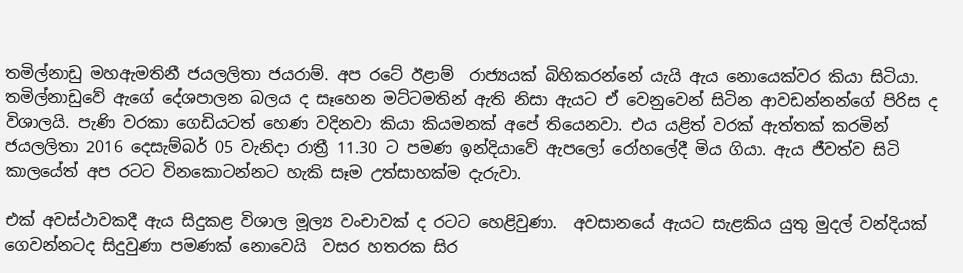තමිල්නාඩු මහඇමතිනී ජයලලිතා ජයරාම්. අප රටේ ඊළාම්  රාජ්‍යයක් බිහිකරන්නේ යැයි ඇය නොයෙක්වර කියා සිටියා. තමිල්නාඩුවේ ඇගේ දේශපාලන බලය ද සෑහෙන මට්ටමතින් ඇති නිසා ඇයට ඒ වෙනුවෙන් සිටින ආවඩන්නන්ගේ පිරිස ද විශාලයි. පැණි වරකා ගෙඩියටත් හෙණ වදිනවා කියා කියමනක් අපේ තියෙනවා. එය යළිත් වරක් ඇත්තක් කරමින් ජයලලිතා 2016 දෙසැම්බර් 05 වැනිදා රාත්‍රී 11.30 ට පමණ ඉන්දියාවේ ඇපලෝ රෝහලේදී මිය ගියා. ඇය ජීවත්ව සිටි කාලයේත් අප රටට විනකොටන්නට හැකි සෑම උත්සාහක්ම දැරුවා.

එක් අවස්ථාවකදී ඇය සිදුකළ විශාල මූල්‍ය වංචාවක් ද රටට හෙළිවුණා.  අවසානයේ ඇයට සැළකිය යුතු මුදල් වන්දියක් ගෙවන්නටද සිදුවුණා පමණක් නොවෙයි  වසර හතරක සිර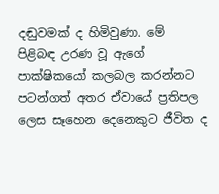දඬුවමක් ද හිමිවුණා. මේ පිළිබඳ උරණ වූ ඇගේ පාක්ෂිකයෝ කලබල කරන්නට පටන්ගත් අතර ඒවායේ ප්‍රතිපල ලෙස සෑහෙන දෙනෙකුට ජීවිත ද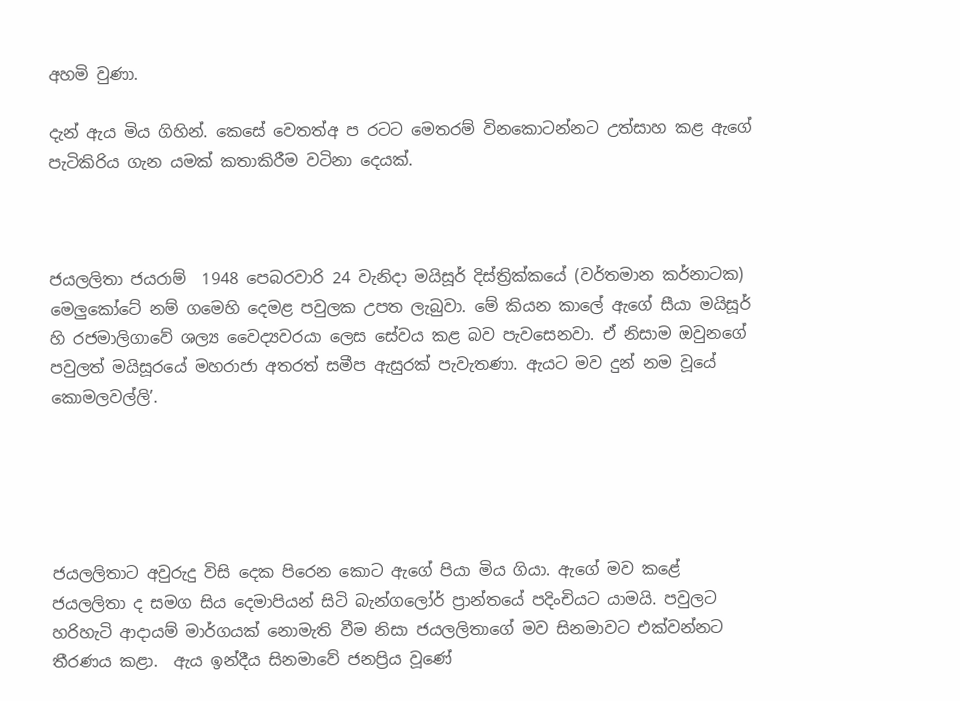අහමි වුණා.

දැන් ඇය මිය ගිහින්. කෙසේ වෙතත්අ ප රටට මෙතරම් විනකොටන්නට උත්සාහ කළ ඇගේ පැටිකිරිය ගැන යමක් කතාකිරීම වටිනා දෙයක්.



ජයලලිතා ජයරාම්  1948 පෙබරවාරි 24 වැනිදා මයිසූර් දිස්ත්‍රික්කයේ (වර්තමාන කර්නාටක) මෙලුකෝටේ නම් ගමෙහි දෙමළ පවුලක උපත ලැබුවා. මේ කියන කාලේ ඇගේ සීයා මයිසූර් හි රජමාලිගාවේ ශල්‍ය වෛද්‍යවරයා ලෙස සේවය කළ බව පැවසෙනවා. ඒ නිසාම ඔවුනගේ පවුලත් මයිසූරයේ මහරාජා අතරත් සමීප ඇසුරක් පැවැතණා. ඇයට මව දුන් නම වූයේ කොමලවල්ලි’.





ජයලලිතාට අවුරුදු විසි දෙක පිරෙන කොට ඇගේ පියා මිය ගියා. ඇගේ මව කළේ ජයලලිතා ද සමග සිය දෙමාපියන් සිටි බැන්ගලෝර් ප්‍රාන්තයේ පදිංචියට යාමයි. පවුලට හරිහැටි ආදායම් මාර්ගයක් නොමැති වීම නිසා ජයලලිතාගේ මව සිනමාවට එක්වන්නට තීරණය කළා.  ඇය ඉන්දීය සිනමාවේ ජනප්‍රිය වූණේ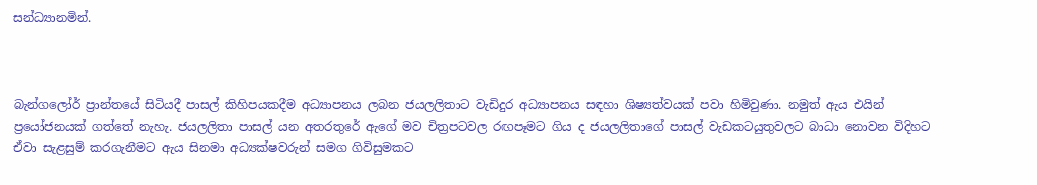සන්ධ්‍යානමින්.



බැන්ගලෝර් ප්‍රාන්තයේ සිටියදී පාසල් කිහිපයකදීම අධ්‍යාපනය ලබන ජයලලිතාට වැඩිදුර අධ්‍යාපනය සඳහා ශිෂ්‍යත්වයක් පවා හිමිවුණා. නමුත් ඇය එයින් ප්‍රයෝජනයක් ගත්තේ නැහැ. ජයලලිතා පාසල් යන අතරතුරේ ඇගේ මව චිත්‍රපටවල රඟපෑමට ගිය ද ජයලලිතාගේ පාසල් වැඩකටයුතුවලට බාධා නොවන විදිහට ඒවා සැළසුම් කරගැනීමට ඇය සිනමා අධ්‍යක්ෂවරුන් සමග ගිවිසුමකට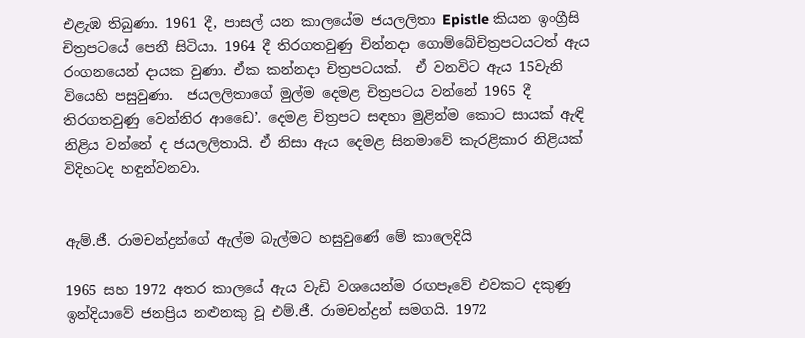එළැඹ තිබුණා. 1961 දී, පාසල් යන කාලයේම ජයලලිතා Epistle කියන ඉංග්‍රීසි චිත්‍රපටයේ පෙනී සිටියා. 1964 දී තිරගතවුණු චින්නදා ගොම්බේචිත්‍රපටයටත් ඇය රංගනයෙන් දායක වුණා. ඒක කන්නදා චිත්‍රපටයක්.  ඒ වනවිට ඇය 15වැනි වියෙහි පසුවුණා.  ජයලලිතාගේ මුල්ම දෙමළ චිත්‍රපටය වන්නේ 1965 දී තිරගතවුණු වෙන්නිර ආඩෛ’. දෙමළ චිත්‍රපට සඳහා මුළින්ම කොට සායක් ඇඳි නිළිය වන්නේ ද ජයලලිතායි. ඒ නිසා ඇය දෙමළ සිනමාවේ කැරළිකාර නිළියක් විදිහටද හඳුන්වනවා.


ඇම්.ජී. රාමචන්ද්‍රන්ගේ ඇල්ම බැල්මට හසුවුණේ මේ කාලෙදියි

1965 සහ 1972 අතර කාලයේ ඇය වැඩි වශයෙන්ම රඟපෑවේ එවකට දකුණු ඉන්දියාවේ ජනප්‍රිය නළුනකු වූ එම්.ජී. රාමචන්ද්‍රන් සමගයි. 1972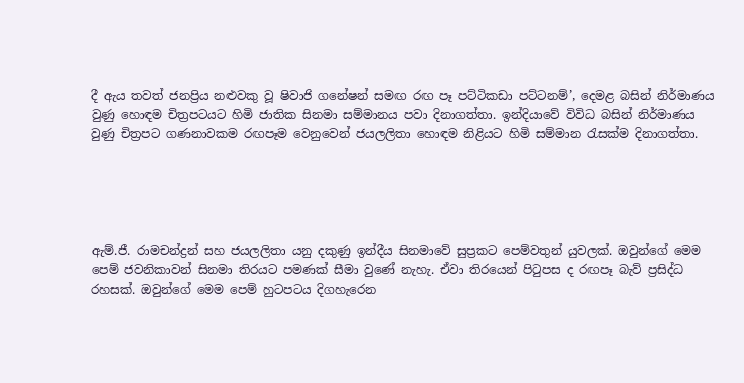දී ඇය තවත් ජනප්‍රිය නළුවකු වූ ෂිවාජි ගනේෂන් සමඟ රඟ පෑ පට්ටිකඩා පට්ටනම්’, දෙමළ බසින් නිර්මාණය වුණු හොඳම චිත්‍රපටයට හිමි ජාතික සිනමා සම්මානය පවා දිනාගත්තා. ඉන්දියාවේ විවිධ බසින් නිර්මාණය වුණු චිත්‍රපට ගණනාවකම රඟපෑම වෙනුවෙන් ජයලලිතා හොඳම නිළියට හිමි සම්මාන රැසක්ම දිනාගත්තා.





ඇම්.ජී. රාමචන්ද්‍රන් සහ ජයලලිතා යනු දකුණු ඉන්දීය සිනමාවේ සුප්‍රකට පෙම්වතුන් යුවලක්. ඔවුන්ගේ මෙම පෙම් ජවනිකාවන් සිනමා තිරයට පමණක් සීමා වුණේ නැහැ. ඒවා තිරයෙන් පිටුපස ද රඟපෑ බැව් ප්‍රසිද්ධ රහසක්. ඔවුන්ගේ මෙම පෙම් හුටපටය දිගහැරෙන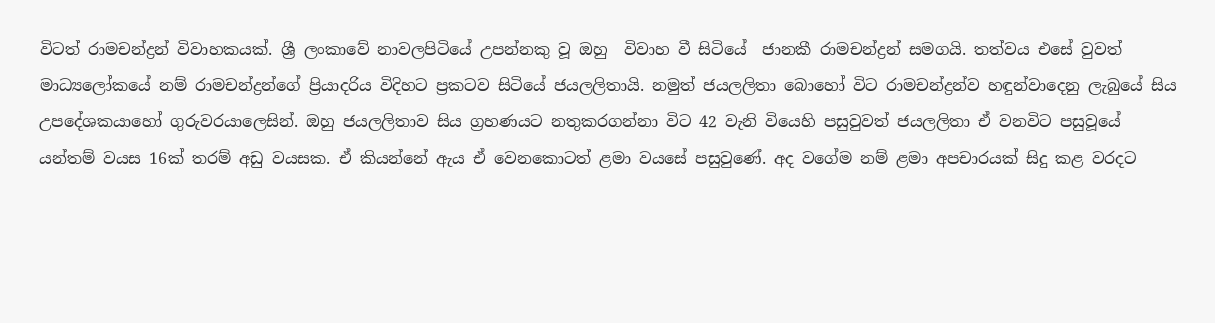විටත් රාමචන්ද්‍රන් විවාහකයක්. ශ්‍රී ලංකාවේ නාවලපිටියේ උපන්නකු වූ ඔහු  විවාහ වී සිටියේ  ජානකී රාමචන්ද්‍රන් සමගයි. තත්වය එසේ වුවත් මාධ්‍යලෝකයේ නම් රාමචන්ද්‍රන්ගේ ප්‍රියාදරිය විදිහට ප්‍රකටව සිටියේ ජයලලිතායි. නමුත් ජයලලිතා බොහෝ විට රාමචන්ද්‍රන්ව හඳුන්වාදෙනු ලැබුයේ සිය උපදේශකයාහෝ ගුරුවරයාලෙසින්. ඔහු ජයලලිතාව සිය ග්‍රහණයට නතුකරගන්නා විට 42 වැනි වියෙහි පසුවුවත් ජයලලිතා ඒ වනවිට පසුවූයේ යන්තම් වයස 16ක් තරම් අඩු වයසක. ඒ කියන්නේ ඇය ඒ වෙනකොටත් ළමා වයසේ පසුවුණේ. අද වගේම නම් ළමා අපචාරයක් සිදු කළ වරදට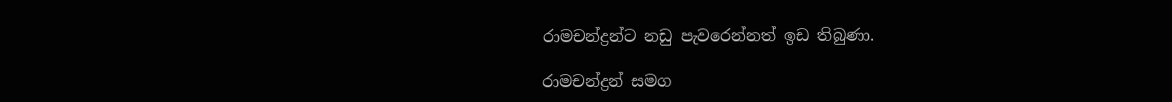රාමචන්ද්‍රන්ට නඩු පැවරෙන්නත් ඉඩ තිබුණා.

රාමචන්ද්‍රන් සමග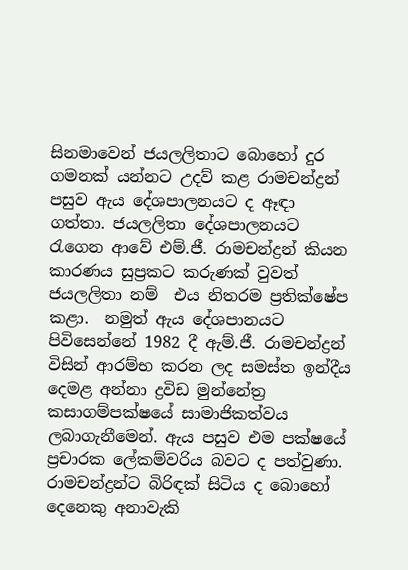සිනමාවෙන් ජයලලිතාට බොහෝ දුර ගමනක් යන්නට උදව් කළ රාමචන්ද්‍රන් පසුව ඇය දේශපාලනයට ද ඈඳා ගත්තා. ජයලලිතා දේශපාලනයට රැගෙන ආවේ එම්.ජී. රාමචන්ද්‍රන් කියන කාරණය සුප්‍රකට කරුණක් වුවත් ජයලලිතා නම්  එය නිතරම ප්‍රතික්ෂේප කළා.  නමුත් ඇය දේශපානයට පිවිසෙන්නේ 1982 දී ඇම්.ජී. රාමචන්ද්‍රන් විසින් ආරම්භ කරන ලද සමස්ත ඉන්දීය දෙමළ අන්නා ද්‍රවිඩ මුන්නේත්‍ර කසාගම්පක්ෂයේ සාමාජිකත්වය ලබාගැනීමෙන්. ඇය පසුව එම පක්ෂයේ ප්‍රචාරක ලේකම්වරිය බවට ද පත්වුණා. රාමචන්ද්‍රන්ට බිරිඳක් සිටිය ද බොහෝ දෙනෙකු අනාවැකි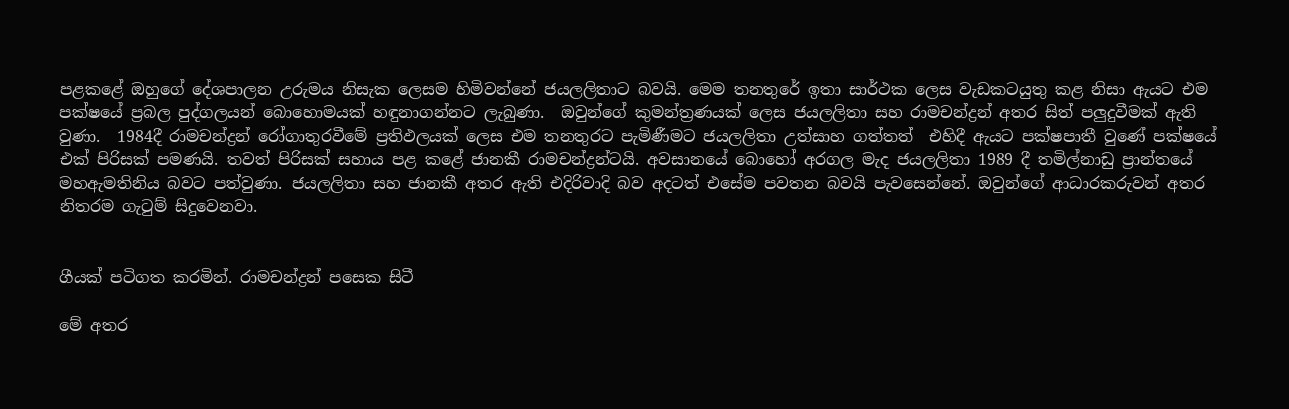පළකළේ ඔහුගේ දේශපාලන උරුමය නිසැක ලෙසම හිමිවන්නේ ජයලලිතාට බවයි. මෙම තනතුරේ ඉතා සාර්ථක ලෙස වැඩකටයුතු කළ නිසා ඇයට එම පක්ෂයේ ප්‍රබල පුද්ගලයන් බොහොමයක් හඳුනාගන්නට ලැබුණා.  ඔවුන්ගේ කුමන්ත්‍රණයක් ලෙස ජයලලිතා සහ රාමචන්ද්‍රන් අතර සිත් පලුදුවීමක් ඇති වුණා.  1984දී රාමචන්ද්‍රන් රෝගාතුරවීමේ ප්‍රතිඵලයක් ලෙස එම තනතුරට පැමිණීමට ජයලලිතා උත්සාහ ගත්තත්  එහිදී ඇයට පක්ෂපාතී වුණේ පක්ෂයේ එක් පිරිසක් පමණයි. තවත් පිරිසක් සහාය පළ කළේ ජානකී රාමචන්ද්‍රන්ටයි. අවසානයේ බොහෝ අරගල මැද ජයලලිතා 1989 දී තමිල්නාඩු ප්‍රාන්තයේ මහඇමතිනිය බවට පත්වුණා. ජයලලිතා සහ ජානකී අතර ඇති එදිරිවාදි බව අදටත් එසේම පවතන බවයි පැවසෙන්නේ. ඔවුන්ගේ ආධාරකරුවන් අතර නිතරම ගැටුම් සිදුවෙනවා.


ගීයක් පටිගත කරමින්. රාමචන්ද්‍රන් පසෙක සිටී

මේ අතර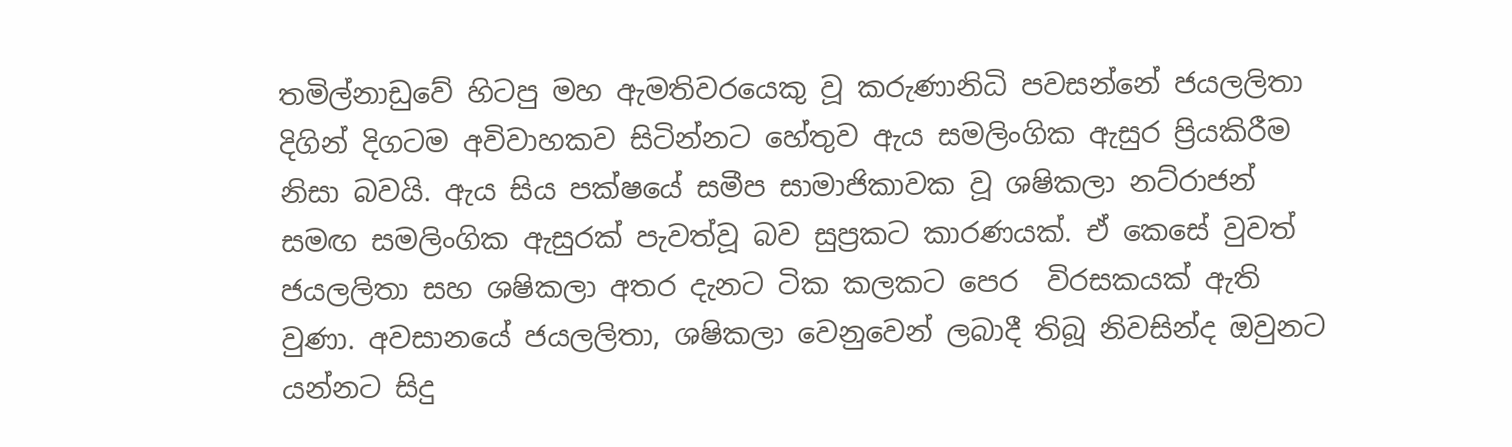තමිල්නාඩුවේ හිටපු මහ ඇමතිවරයෙකු වූ කරුණානිධි පවසන්නේ ජයලලිතා දිගින් දිගටම අවිවාහකව සිටින්නට හේතුව ඇය සමලිංගික ඇසුර ප්‍රියකිරීම නිසා බවයි. ඇය සිය පක්ෂයේ සමීප සාමාජිකාවක වූ ශෂිකලා නට්රාජන් සමඟ සමලිංගික ඇසුරක් පැවත්වූ බව සුප්‍රකට කාරණයක්. ඒ කෙසේ වුවත් ජයලලිතා සහ ශෂිකලා අතර දැනට ටික කලකට පෙර  විරසකයක් ඇති වුණා. අවසානයේ ජයලලිතා, ශෂිකලා වෙනුවෙන් ලබාදී තිබූ නිවසින්ද ඔවුනට යන්නට සිදු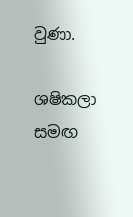වුණා.

ශෂිකලා සමඟ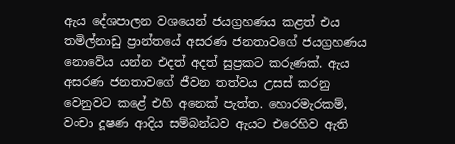ඇය දේශපාලන වශයෙන් ජයග්‍රහණය කළත් එය තමිල්නාඩු ප්‍රාන්තයේ අසරණ ජනතාවගේ ජයග්‍රහණය නොවේය යන්න එදත් අදත් සුප්‍රකට කරුණක්. ඇය අසරණ ජනතාවගේ ජීවන තත්වය උසස් කරනු වෙනුවට කළේ එහි අනෙක් පැත්ත. හොරමැරකම්, වංචා දූෂණ ආදිය සම්බන්ධව ඇයට එරෙහිව ඇති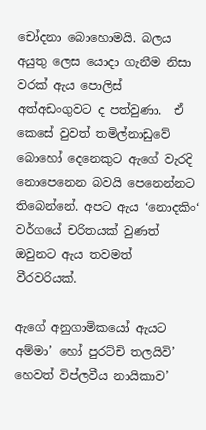චෝදනා බොහොමයි. බලය අයුතු ලෙස යොදා ගැනීම නිසා වරක් ඇය පොලිස් අත්අඩංගුවට ද පත්වුණා.  ඒ කෙසේ වුවත් තමිල්නාඩුවේ බොහෝ දෙනෙකුට ඇගේ වැරදි නොපෙනෙන බවයි පෙනෙන්නට තිබෙන්නේ. අපට ඇය ‘නොදකිං‘ වර්ගයේ චරිතයක් වුණත් ඔවුනට ඇය තවමත් වීරවරියක්.

ඇගේ අනුගාමිකයෝ ඇයට අම්මා’ හෝ පුරට්චි තලයිවි’ හෙවත් විප්ලවීය නායිකාව’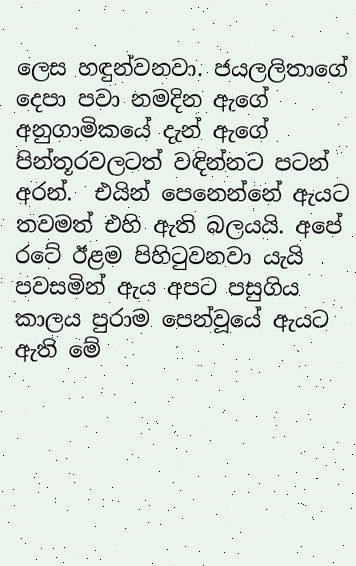ලෙස හඳුන්වනවා. ජයලලිතාගේ දෙපා පවා නමදින ඇගේ අනුගාමිකයේ දැන් ඇගේ පින්තූරවලටත් වඳින්නට පටන් අරන්.  එයින් පෙනෙන්නේ ඇයට තවමත් එහි ඇති බලයයි. අපේ රටේ ඊළම පිහිටුවනවා යැයි පවසමින් ඇය අපට පසුගිය කාලය පුරාම පෙන්වූයේ ඇයට ඇති මේ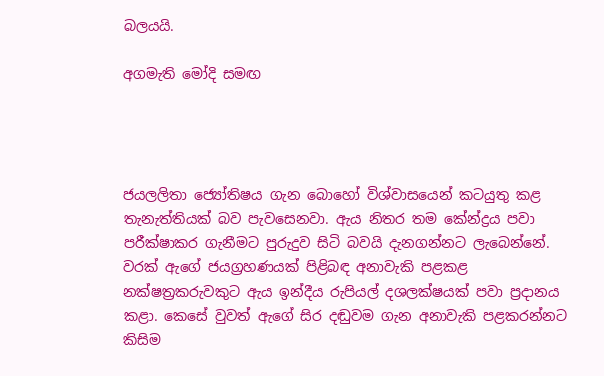බලයයි.

අගමැති මෝදි සමඟ




ජයලලිතා ජ්‍යෝතිෂය ගැන බොහෝ විශ්වාසයෙන් කටයුතු කළ තැනැත්තියක් බව පැවසෙනවා. ඇය නිතර තම කේන්ද්‍රය පවා පරීක්ෂාකර ගැනීමට පුරුදුව සිටි බවයි දැනගන්නට ලැබෙන්නේ. වරක් ඇගේ ජයග්‍රහණයක් පිළිබඳ අනාවැකි පළකළ නක්ෂත්‍රකරුවකුට ඇය ඉන්දීය රුපියල් දශලක්ෂයක් පවා ප්‍රදානය කළා. කෙසේ වුවත් ඇගේ සිර දඬුවම ගැන අනාවැකි පළකරන්නට කිසිම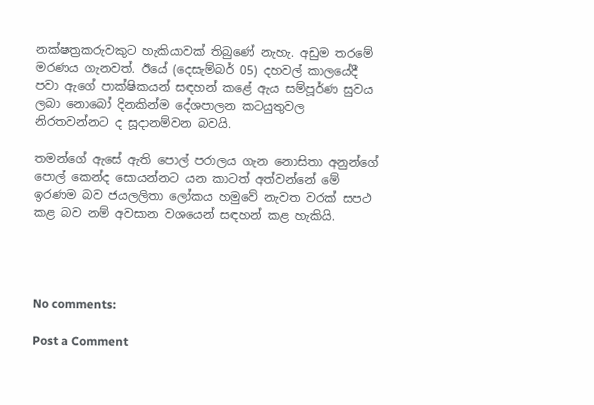නක්ෂත්‍රකරුවකුට හැකියාවක් තිබුණේ නැහැ. අඩුම තරමේ මරණය ගැනවත්. ඊයේ (දෙසැම්බර් 05) දහවල් කාලයේදී පවා ඇගේ පාක්ෂිකයන් සඳහන් කළේ ඇය සම්පූර්ණ සුවය ලබා නොබෝ දිනකින්ම දේශපාලන කටයුතුවල නිරතවන්නට ද සූදානම්වන බවයි.

තමන්ගේ ඇසේ ඇති පොල් පරාලය ගැන නොසිතා අනුන්ගේ පොල් කෙන්ද සොයන්නට යන කාටත් අත්වන්නේ මේ ඉරණම බව ජයලලිතා ලෝකය හමුවේ නැවත වරක් සපථ කළ බව නම් අවසාන වශයෙන් සඳහන් කළ හැකියි.




No comments:

Post a Comment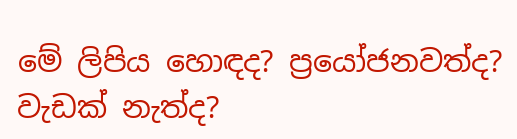මේ ලිපිය හොඳද? ප්‍රයෝජනවත්ද? වැඩක් නැත්ද?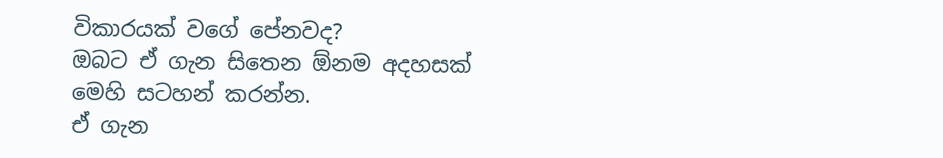විකාරයක් වගේ පේනවද?
ඔබට ඒ ගැන සිතෙන ඕනම අදහසක් මෙහි සටහන් කරන්න.
ඒ ගැන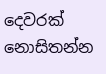දෙවරක් නොසිතන්න